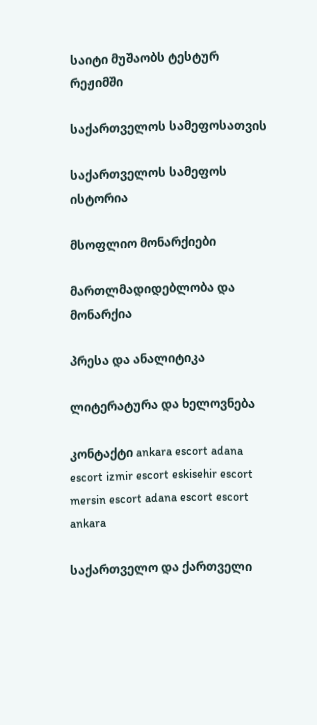საიტი მუშაობს ტესტურ რეჟიმში

საქართველოს სამეფოსათვის

საქართველოს სამეფოს ისტორია

მსოფლიო მონარქიები

მართლმადიდებლობა და მონარქია

პრესა და ანალიტიკა

ლიტერატურა და ხელოვნება

კონტაქტი ankara escort adana escort izmir escort eskisehir escort mersin escort adana escort escort ankara

საქართველო და ქართველი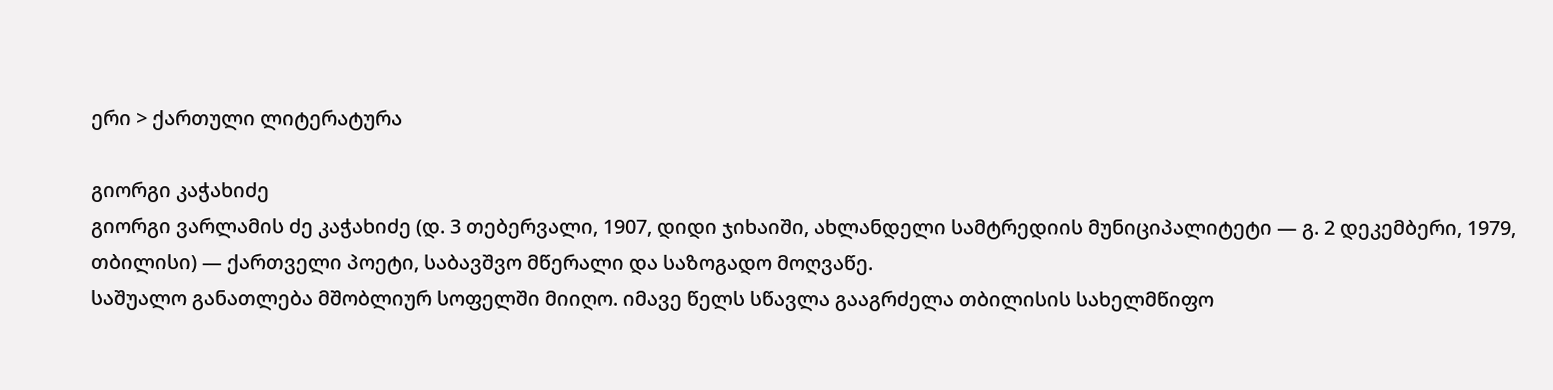ერი > ქართული ლიტერატურა

გიორგი კაჭახიძე
გიორგი ვარლამის ძე კაჭახიძე (დ. 3 თებერვალი, 1907, დიდი ჯიხაიში, ახლანდელი სამტრედიის მუნიციპალიტეტი — გ. 2 დეკემბერი, 1979, თბილისი) — ქართველი პოეტი, საბავშვო მწერალი და საზოგადო მოღვაწე.
საშუალო განათლება მშობლიურ სოფელში მიიღო. იმავე წელს სწავლა გააგრძელა თბილისის სახელმწიფო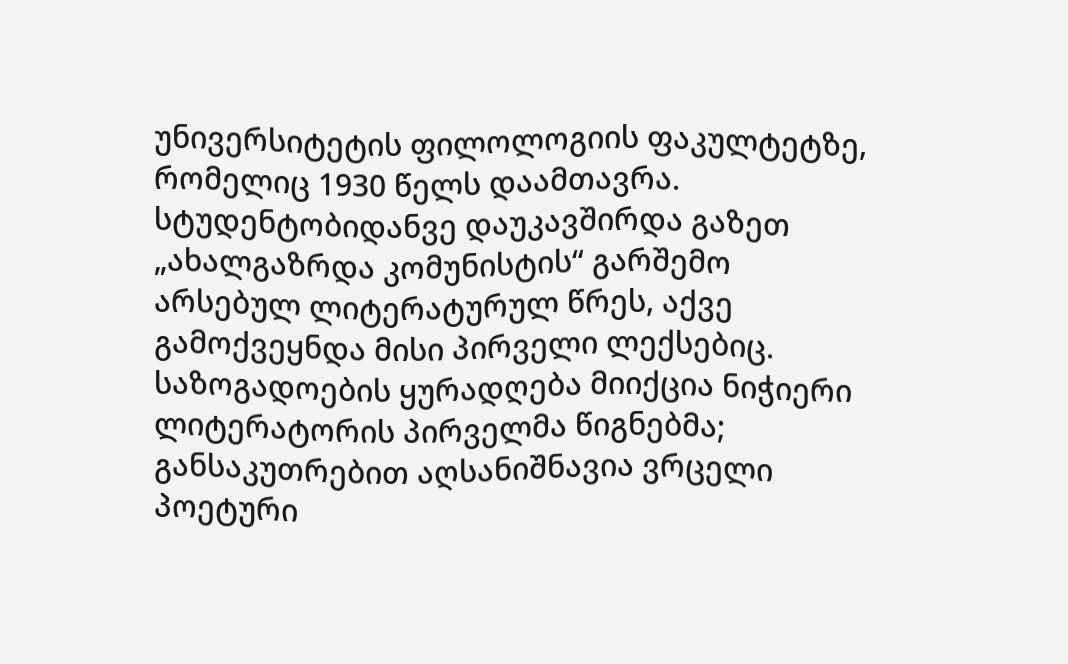უნივერსიტეტის ფილოლოგიის ფაკულტეტზე, რომელიც 1930 წელს დაამთავრა.
სტუდენტობიდანვე დაუკავშირდა გაზეთ „ახალგაზრდა კომუნისტის“ გარშემო არსებულ ლიტერატურულ წრეს, აქვე გამოქვეყნდა მისი პირველი ლექსებიც. საზოგადოების ყურადღება მიიქცია ნიჭიერი ლიტერატორის პირველმა წიგნებმა; განსაკუთრებით აღსანიშნავია ვრცელი პოეტური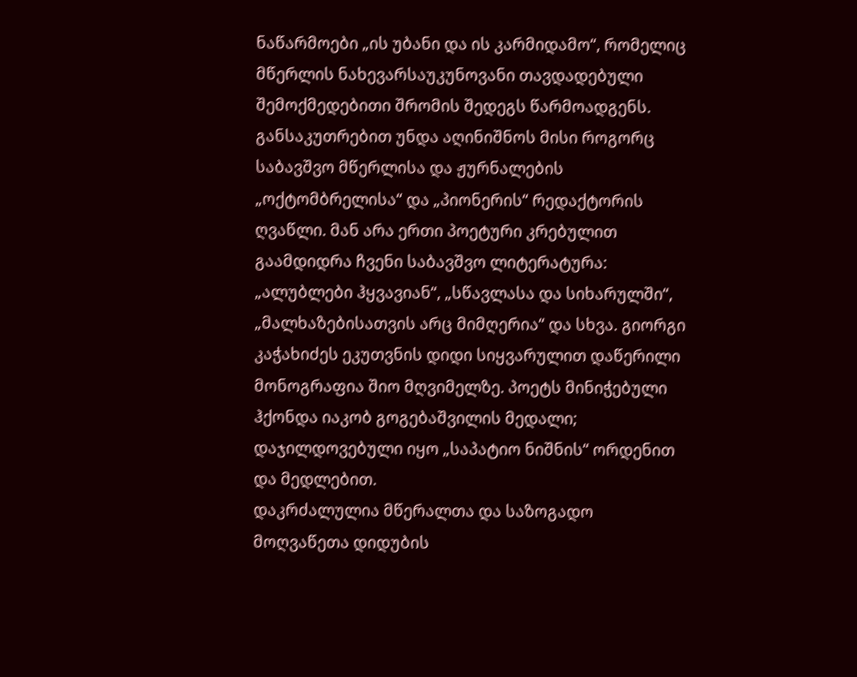ნაწარმოები „ის უბანი და ის კარმიდამო“, რომელიც მწერლის ნახევარსაუკუნოვანი თავდადებული შემოქმედებითი შრომის შედეგს წარმოადგენს.
განსაკუთრებით უნდა აღინიშნოს მისი როგორც საბავშვო მწერლისა და ჟურნალების „ოქტომბრელისა“ და „პიონერის“ რედაქტორის ღვაწლი. მან არა ერთი პოეტური კრებულით გაამდიდრა ჩვენი საბავშვო ლიტერატურა: „ალუბლები ჰყვავიან“, „სწავლასა და სიხარულში“, „მალხაზებისათვის არც მიმღერია“ და სხვა. გიორგი კაჭახიძეს ეკუთვნის დიდი სიყვარულით დაწერილი მონოგრაფია შიო მღვიმელზე. პოეტს მინიჭებული ჰქონდა იაკობ გოგებაშვილის მედალი; დაჯილდოვებული იყო „საპატიო ნიშნის“ ორდენით და მედლებით.
დაკრძალულია მწერალთა და საზოგადო მოღვაწეთა დიდუბის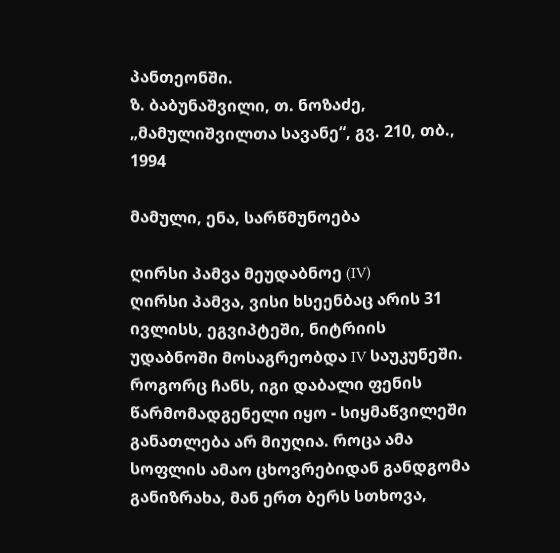პანთეონში.
ზ. ბაბუნაშვილი, თ. ნოზაძე, „მამულიშვილთა სავანე“, გვ. 210, თბ., 1994

მამული, ენა, სარწმუნოება

ღირსი პამვა მეუდაბნოე (IV)
ღირსი პამვა, ვისი ხსეენბაც არის 31 ივლისს, ეგვიპტეში, ნიტრიის უდაბნოში მოსაგრეობდა IV საუკუნეში. როგორც ჩანს, იგი დაბალი ფენის წარმომადგენელი იყო - სიყმაწვილეში განათლება არ მიუღია. როცა ამა სოფლის ამაო ცხოვრებიდან განდგომა განიზრახა, მან ერთ ბერს სთხოვა,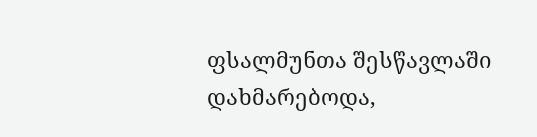ფსალმუნთა შესწავლაში დახმარებოდა,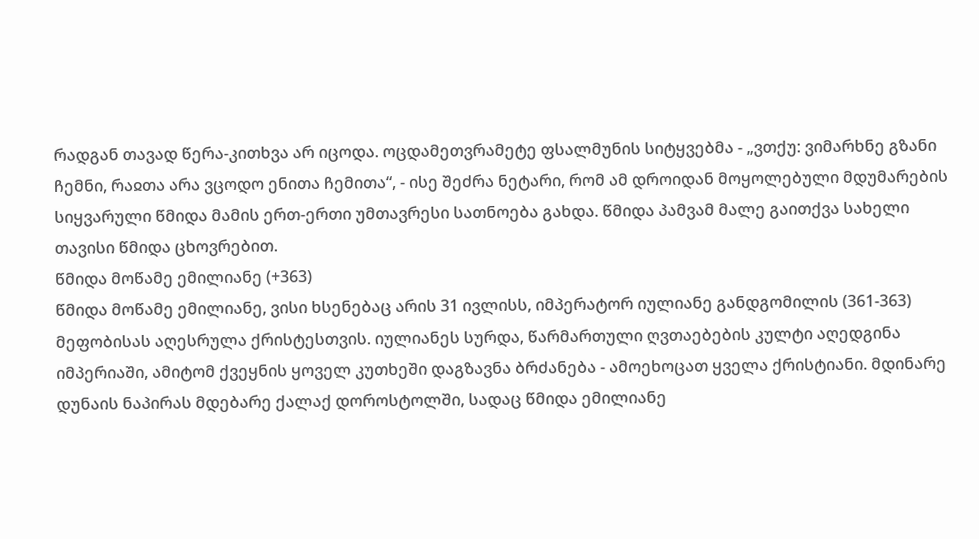რადგან თავად წერა-კითხვა არ იცოდა. ოცდამეთვრამეტე ფსალმუნის სიტყვებმა - „ვთქუ: ვიმარხნე გზანი ჩემნი, რაჲთა არა ვცოდო ენითა ჩემითა“, - ისე შეძრა ნეტარი, რომ ამ დროიდან მოყოლებული მდუმარების სიყვარული წმიდა მამის ერთ-ერთი უმთავრესი სათნოება გახდა. წმიდა პამვამ მალე გაითქვა სახელი თავისი წმიდა ცხოვრებით.
წმიდა მოწამე ემილიანე (+363)
წმიდა მოწამე ემილიანე, ვისი ხსენებაც არის 31 ივლისს, იმპერატორ იულიანე განდგომილის (361-363) მეფობისას აღესრულა ქრისტესთვის. იულიანეს სურდა, წარმართული ღვთაებების კულტი აღედგინა იმპერიაში, ამიტომ ქვეყნის ყოველ კუთხეში დაგზავნა ბრძანება - ამოეხოცათ ყველა ქრისტიანი. მდინარე დუნაის ნაპირას მდებარე ქალაქ დოროსტოლში, სადაც წმიდა ემილიანე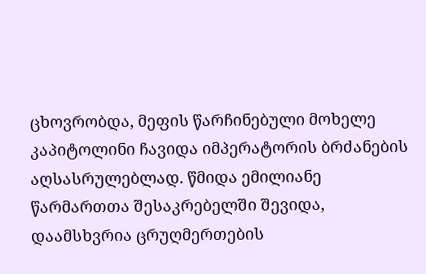ცხოვრობდა, მეფის წარჩინებული მოხელე კაპიტოლინი ჩავიდა იმპერატორის ბრძანების აღსასრულებლად. წმიდა ემილიანე წარმართთა შესაკრებელში შევიდა, დაამსხვრია ცრუღმერთების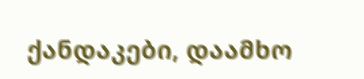ქანდაკები, დაამხო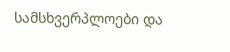სამსხვერპლოები და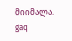მიიმალა.
gaq